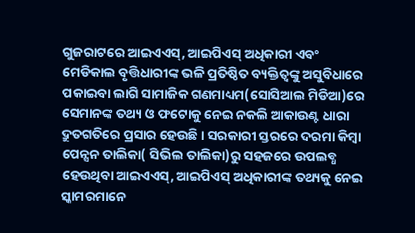ଗୁଜରାଟରେ ଆଇଏଏସ୍, ଆଇପିଏସ୍ ଅଧିକାରୀ ଏବଂ ମେଡିକାଲ ବୃତ୍ତିଧାରୀଙ୍କ ଭଳି ପ୍ରତିଷ୍ଠିତ ବ୍ୟକ୍ତିତ୍ୱଙ୍କୁ ଅସୁବିଧାରେ ପକାଇବା ଲାଗି ସାମାଜିକ ଗଣମାଧ୍ୟମ(ସୋସିଆଲ ମିଡିଆ)ରେ ସେମାନଙ୍କ ତଥ୍ୟ ଓ ଫଟୋକୁ ନେଇ ନକଲି ଆକାଉଣ୍ଟ ଧାରା ଦ୍ରୁତଗତିରେ ପ୍ରସାର ହେଉଛି। ସରକାରୀ ସ୍ତରରେ ଦରମା କିମ୍ବା ପେନ୍ସନ ତାଲିକା( ସିଭିଲ ତାଲିକା)ରୁ ସହଜରେ ଉପଲବ୍ଧ ହେଉଥିବା ଆଇଏଏସ୍, ଆଇପିଏସ୍ ଅଧିକାରୀଙ୍କ ତଥ୍ୟକୁ ନେଇ ସ୍କାମରମାନେ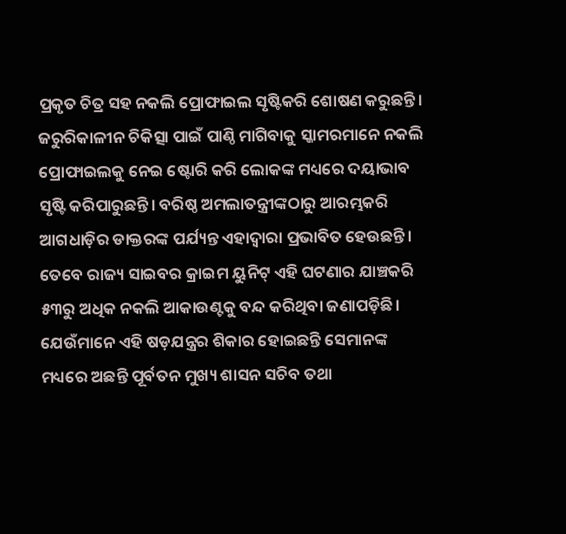ପ୍ରକୃତ ଚିତ୍ର ସହ ନକଲି ପ୍ରୋଫାଇଲ ସୃଷ୍ଟିକରି ଶୋଷଣ କରୁଛନ୍ତି। ଜରୁରିକାଳୀନ ଚିକିତ୍ସା ପାଇଁ ପାଣ୍ଠି ମାଗିବାକୁ ସ୍କାମରମାନେ ନକଲି ପ୍ରୋଫାଇଲକୁ ନେଇ ଷ୍ଟୋରି କରି ଲୋକଙ୍କ ମଧ୍ୟରେ ଦୟାଭାବ ସୃଷ୍ଟି କରିପାରୁଛନ୍ତି। ବରିଷ୍ଠ ଅମଲାତନ୍ତ୍ରୀଙ୍କଠାରୁ ଆରମ୍ଭକରି ଆଗଧାଡ଼ିର ଡାକ୍ତରଙ୍କ ପର୍ଯ୍ୟନ୍ତ ଏହାଦ୍ୱାରା ପ୍ରଭାବିତ ହେଉଛନ୍ତି। ତେବେ ରାଜ୍ୟ ସାଇବର କ୍ରାଇମ ୟୁନିଟ୍ ଏହି ଘଟଣାର ଯାଞ୍ଚକରି ୫୩ରୁ ଅଧିକ ନକଲି ଆକାଉଣ୍ଟକୁ ବନ୍ଦ କରିଥିବା ଜଣାପଡ଼ିଛି। ଯେଉଁମାନେ ଏହି ଷଡ଼ଯନ୍ତ୍ରର ଶିକାର ହୋଇଛନ୍ତି ସେମାନଙ୍କ ମଧ୍ୟରେ ଅଛନ୍ତି ପୂର୍ବତନ ମୁଖ୍ୟ ଶାସନ ସଚିବ ତଥା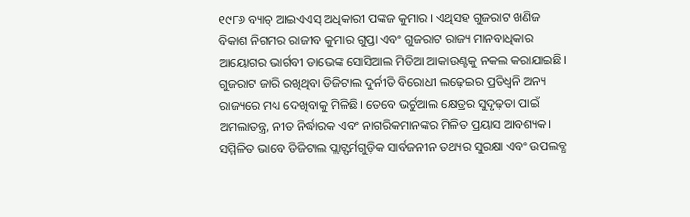୧୯୮୬ ବ୍ୟାଚ୍ ଆଇଏଏସ୍ ଅଧିକାରୀ ପଙ୍କଜ କୁମାର । ଏଥିସହ ଗୁଜରାଟ ଖଣିଜ ବିକାଶ ନିଗମର ରାଜୀବ କୁମାର ଗୁପ୍ତା ଏବଂ ଗୁଜରାଟ ରାଜ୍ୟ ମାନବାଧିକାର ଆୟୋଗର ଭାର୍ଗବୀ ଡାଭେଙ୍କ ସୋସିଆଲ ମିଡିଆ ଆକାଉଣ୍ଟକୁ ନକଲ କରାଯାଇଛି। ଗୁଜରାଟ ଜାରି ରଖିଥିବା ଡିଜିଟାଲ ଦୁର୍ନୀତି ବିରୋଧୀ ଲଢ଼େଇର ପ୍ରତିଧ୍ୱନି ଅନ୍ୟ ରାଜ୍ୟରେ ମଧ୍ୟ ଦେଖିବାକୁ ମିଳିଛି। ତେବେ ଭର୍ଚୁଆଲ କ୍ଷେତ୍ରର ସୁଦୃଢ଼ତା ପାଇଁ ଅମଲାତନ୍ତ୍ର, ନୀତ ନିର୍ଦ୍ଧାରକ ଏବଂ ନାଗରିକମାନଙ୍କର ମିଳିତ ପ୍ରୟାସ ଆବଶ୍ୟକ। ସମ୍ମିଳିତ ଭାବେ ଡିଜିଟାଲ ପ୍ଲାଟ୍ଫର୍ମଗୁଡ଼ିକ ସାର୍ବଜନୀନ ତଥ୍ୟର ସୁରକ୍ଷା ଏବଂ ଉପଲବ୍ଧ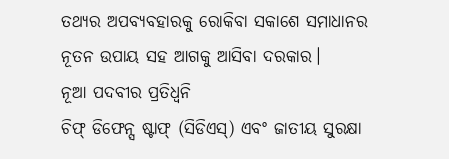ତଥ୍ୟର ଅପବ୍ୟବହାରକୁ ରୋକିବା ସକାଶେ ସମାଧାନର ନୂତନ ଉପାୟ ସହ ଆଗକୁ ଆସିବା ଦରକାର।
ନୂଆ ପଦବୀର ପ୍ରତିଧ୍ୱନି
ଚିଫ୍ ଡିଫେନ୍ସ ଷ୍ଟାଫ୍ (ସିଡିଏସ୍) ଏବଂ ଜାତୀୟ ସୁରକ୍ଷା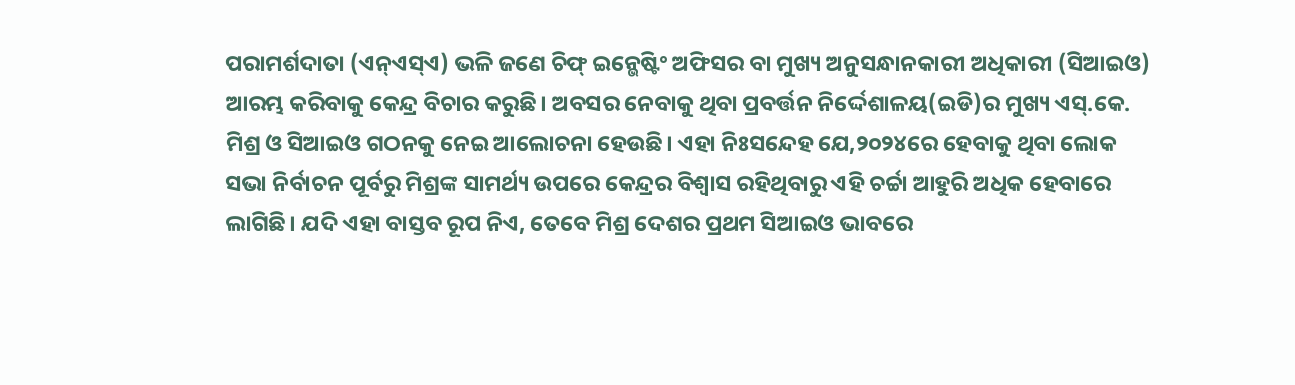ପରାମର୍ଶଦାତା (ଏନ୍ଏସ୍ଏ) ଭଳି ଜଣେ ଚିଫ୍ ଇନ୍ଭେଷ୍ଟିଂ ଅଫିସର ବା ମୁଖ୍ୟ ଅନୁସନ୍ଧାନକାରୀ ଅଧିକାରୀ (ସିଆଇଓ) ଆରମ୍ଭ କରିବାକୁ କେନ୍ଦ୍ର ବିଚାର କରୁଛି। ଅବସର ନେବାକୁ ଥିବା ପ୍ରବର୍ତ୍ତନ ନିର୍ଦ୍ଦେଶାଳୟ(ଇଡି)ର ମୁଖ୍ୟ ଏସ୍.କେ. ମିଶ୍ର ଓ ସିଆଇଓ ଗଠନକୁ ନେଇ ଆଲୋଚନା ହେଉଛି। ଏହା ନିଃସନ୍ଦେହ ଯେ,୨୦୨୪ରେ ହେବାକୁ ଥିବା ଲୋକ ସଭା ନିର୍ବାଚନ ପୂର୍ବରୁ ମିଶ୍ରଙ୍କ ସାମର୍ଥ୍ୟ ଉପରେ କେନ୍ଦ୍ରର ବିଶ୍ୱାସ ରହିଥିବାରୁ ଏହି ଚର୍ଚ୍ଚା ଆହୁରି ଅଧିକ ହେବାରେ ଲାଗିଛି। ଯଦି ଏହା ବାସ୍ତବ ରୂପ ନିଏ, ତେବେ ମିଶ୍ର ଦେଶର ପ୍ରଥମ ସିଆଇଓ ଭାବରେ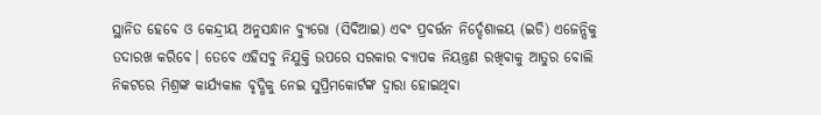ସ୍ଥାନିତ ହେବେ ଓ କେନ୍ଦ୍ରୀୟ ଅନୁସନ୍ଧାନ ବ୍ୟୁରୋ (ସିବିଆଇ) ଏବଂ ପ୍ରବର୍ତ୍ତନ ନିର୍ଦ୍ଦେଶାଳୟ (ଇଡି) ଏଜେନ୍ସିକୁ ତଦାରଖ କରିବେ। ତେବେ ଏହିସବୁ ନିଯୁକ୍ତି ଉପରେ ସରକାର ବ୍ୟାପକ ନିୟନ୍ତ୍ରଣ ରଖିବାକୁ ଆତୁର ବୋଲି ନିକଟରେ ମିଶ୍ରଙ୍କ କାର୍ଯ୍ୟକାଳ ବୃଦ୍ଧିକୁ ନେଇ ସୁପ୍ରିମକୋର୍ଟଙ୍କ ଦ୍ୱାରା ହୋଇଥିବା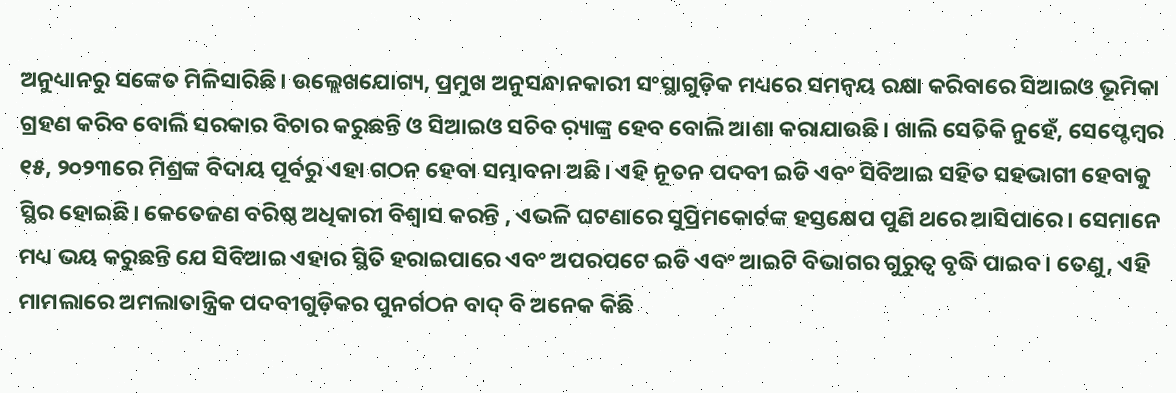ଅନୁଧ୍ୟାନରୁ ସଙ୍କେତ ମିଳିସାରିଛି। ଉଲ୍ଲେଖଯୋଗ୍ୟ, ପ୍ରମୁଖ ଅନୁସନ୍ଧାନକାରୀ ସଂସ୍ଥାଗୁଡ଼ିକ ମଧ୍ୟରେ ସମନ୍ବୟ ରକ୍ଷା କରିବାରେ ସିଆଇଓ ଭୂମିକା ଗ୍ରହଣ କରିବ ବୋଲି ସରକାର ବିଚାର କରୁଛନ୍ତି ଓ ସିଆଇଓ ସଚିବ ର଼୍ୟାଙ୍କ୍ର ହେବ ବୋଲି ଆଶା କରାଯାଉଛି। ଖାଲି ସେତିକି ନୁହେଁ, ସେପ୍ଟେମ୍ବର ୧୫, ୨୦୨୩ରେ ମିଶ୍ରଙ୍କ ବିଦାୟ ପୂର୍ବରୁ ଏହା ଗଠନ ହେବା ସମ୍ଭାବନା ଅଛି। ଏହି ନୂତନ ପଦବୀ ଇଡି ଏବଂ ସିବିଆଇ ସହିତ ସହଭାଗୀ ହେବାକୁ ସ୍ଥିର ହୋଇଛି। କେତେଜଣ ବରିଷ୍ଠ ଅଧିକାରୀ ବିଶ୍ୱାସ କରନ୍ତି , ଏଭଳି ଘଟଣାରେ ସୁପ୍ରିମକୋର୍ଟଙ୍କ ହସ୍ତକ୍ଷେପ ପୁଣି ଥରେ ଆସିପାରେ। ସେମାନେ ମଧ୍ୟ ଭୟ କରୁଛନ୍ତି ଯେ ସିବିଆଇ ଏହାର ସ୍ଥିତି ହରାଇପାରେ ଏବଂ ଅପରପଟେ ଇଡି ଏବଂ ଆଇଟି ବିଭାଗର ଗୁରୁତ୍ୱ ବୃଦ୍ଧି ପାଇବ। ତେଣୁ, ଏହି ମାମଲାରେ ଅମଲାତାନ୍ତ୍ରିକ ପଦବୀଗୁଡ଼ିକର ପୁନର୍ଗଠନ ବାଦ୍ ବି ଅନେକ କିଛି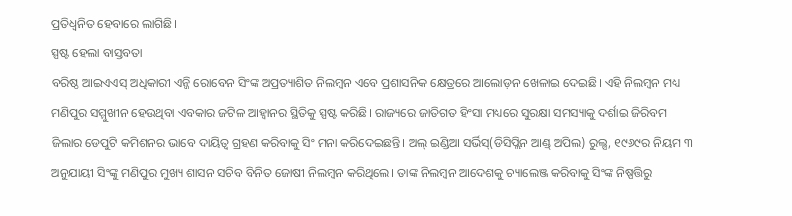ପ୍ରତିଧ୍ୱନିତ ହେବାରେ ଲାଗିଛି।
ସ୍ପଷ୍ଟ ହେଲା ବାସ୍ତବତା
ବରିଷ୍ଠ ଆଇଏଏସ୍ ଅଧିକାରୀ ଏନ୍ଜି ରୋବେନ ସିଂଙ୍କ ଅପ୍ରତ୍ୟାଶିତ ନିଲମ୍ବନ ଏବେ ପ୍ରଶାସନିକ କ୍ଷେତ୍ରରେ ଆଲୋଡ଼ନ ଖେଳାଇ ଦେଇଛି। ଏହି ନିଲମ୍ବନ ମଧ୍ୟ ମଣିପୁର ସମ୍ମୁଖୀନ ହେଉଥିବା ଏବକାର ଜଟିଳ ଆହ୍ବାନର ସ୍ଥିତିକୁ ସ୍ପଷ୍ଟ କରିଛି। ରାଜ୍ୟରେ ଜାତିଗତ ହିଂସା ମଧ୍ୟରେ ସୁରକ୍ଷା ସମସ୍ୟାକୁ ଦର୍ଶାଇ ଜିରିବମ ଜିଲାର ଡେପୁଟି କମିଶନର ଭାବେ ଦାୟିତ୍ୱ ଗ୍ରହଣ କରିବାକୁ ସିଂ ମନା କରିଦେଇଛନ୍ତି। ଅଲ୍ ଇଣ୍ଡିଆ ସର୍ଭିସ୍(ଡିସିପ୍ଲିନ ଆଣ୍ଡ୍ ଅପିଲ) ରୁଲ୍ସ, ୧୯୬୯ର ନିୟମ ୩ ଅନୁଯାୟୀ ସିଂଙ୍କୁ ମଣିପୁର ମୁଖ୍ୟ ଶାସନ ସଚିବ ବିନିତ ଜୋଷୀ ନିଲମ୍ବନ କରିଥିଲେ। ତାଙ୍କ ନିଲମ୍ବନ ଆଦେଶକୁ ଚ୍ୟାଲେଞ୍ଜ କରିବାକୁ ସିଂଙ୍କ ନିଷ୍ପତ୍ତିରୁ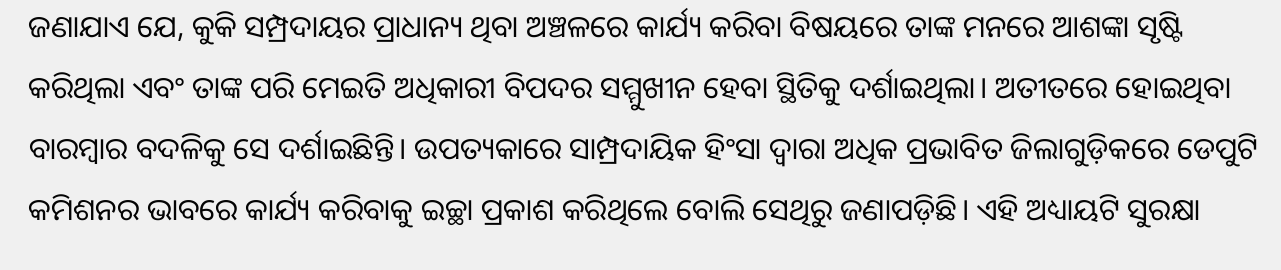ଜଣାଯାଏ ଯେ, କୁକି ସମ୍ପ୍ରଦାୟର ପ୍ରାଧାନ୍ୟ ଥିବା ଅଞ୍ଚଳରେ କାର୍ଯ୍ୟ କରିବା ବିଷୟରେ ତାଙ୍କ ମନରେ ଆଶଙ୍କା ସୃଷ୍ଟି କରିଥିଲା ଏବଂ ତାଙ୍କ ପରି ମେଇତି ଅଧିକାରୀ ବିପଦର ସମ୍ମୁଖୀନ ହେବା ସ୍ଥିତିକୁ ଦର୍ଶାଇଥିଲା। ଅତୀତରେ ହୋଇଥିବା ବାରମ୍ବାର ବଦଳିକୁ ସେ ଦର୍ଶାଇିଛନ୍ତି। ଉପତ୍ୟକାରେ ସାମ୍ପ୍ରଦାୟିକ ହିଂସା ଦ୍ୱାରା ଅଧିକ ପ୍ରଭାବିତ ଜିଲାଗୁଡ଼ିକରେ ଡେପୁଟି କମିଶନର ଭାବରେ କାର୍ଯ୍ୟ କରିବାକୁ ଇଚ୍ଛା ପ୍ରକାଶ କରିଥିଲେ ବୋଲି ସେଥିରୁ ଜଣାପଡ଼ିଛି। ଏହି ଅଧ୍ୟାୟଟି ସୁରକ୍ଷା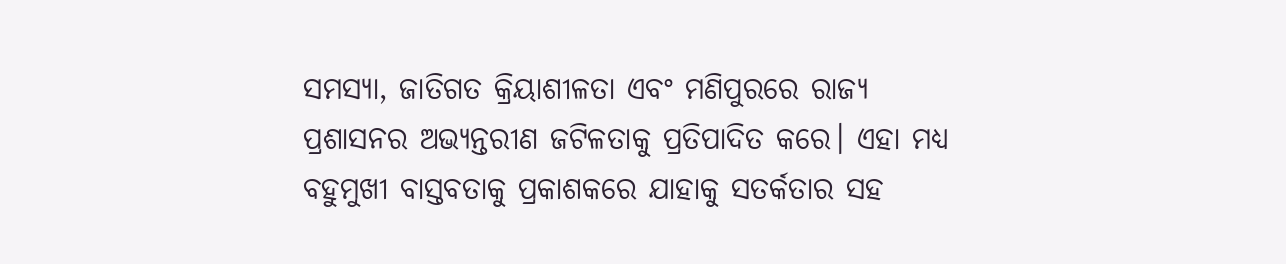ସମସ୍ୟା, ଜାତିଗତ କ୍ରିୟାଶୀଳତା ଏବଂ ମଣିପୁରରେ ରାଜ୍ୟ ପ୍ରଶାସନର ଅଭ୍ୟନ୍ତରୀଣ ଜଟିଳତାକୁ ପ୍ରତିପାଦିତ କରେ। ଏହା ମଧ୍ୟ ବହୁମୁଖୀ ବାସ୍ତବତାକୁ ପ୍ରକାଶକରେ ଯାହାକୁ ସତର୍କତାର ସହ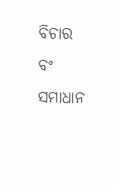ବିଚାର ବଂ ସମାଧାନ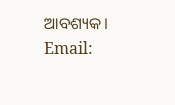ଆବଶ୍ୟକ।
Email: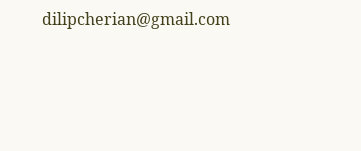dilipcherian@gmail.com